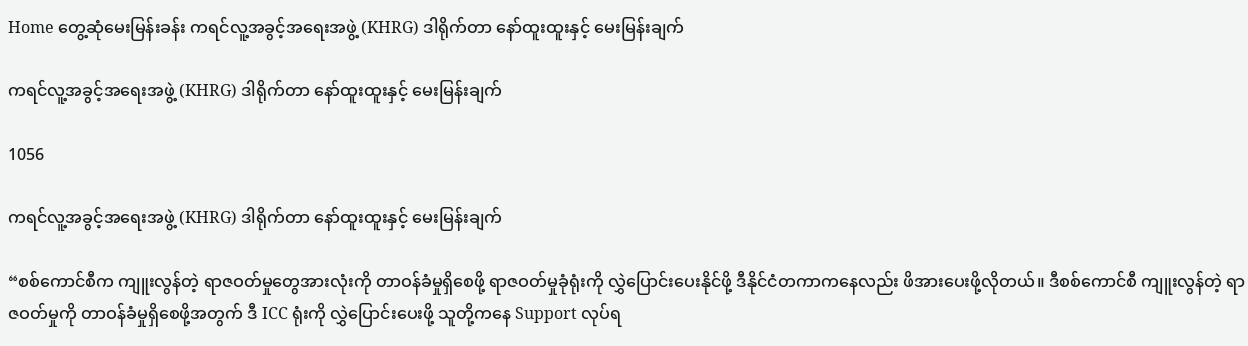Home တွေ့ဆုံမေးမြန်းခန်း ကရင်လူ့အခွင့်အရေးအဖွဲ့ (KHRG) ဒါရိုက်တာ နော်ထူးထူးနှင့် မေးမြန်းချက်

ကရင်လူ့အခွင့်အရေးအဖွဲ့ (KHRG) ဒါရိုက်တာ နော်ထူးထူးနှင့် မေးမြန်းချက်

1056

ကရင်လူ့အခွင့်အရေးအဖွဲ့ (KHRG) ဒါရိုက်တာ နော်ထူးထူးနှင့် မေးမြန်းချက်

“စစ်ကောင်စီက ကျူးလွန်တဲ့ ရာဇဝတ်မှုတွေအားလုံးကို တာဝန်ခံမှုရှိစေဖို့ ရာဇဝတ်မှုခုံရုံးကို လွှဲပြောင်းပေးနိုင်ဖို့ ဒီနိုင်ငံတကာကနေလည်း ဖိအားပေးဖို့လိုတယ်။ ဒီစစ်ကောင်စီ ကျူးလွန်တဲ့ ရာဇဝတ်မှုကို တာဝန်ခံမှုရှိစေဖို့အတွက် ဒီ ICC ရုံးကို လွှဲပြောင်းပေးဖို့ သူတို့ကနေ Support လုပ်ရ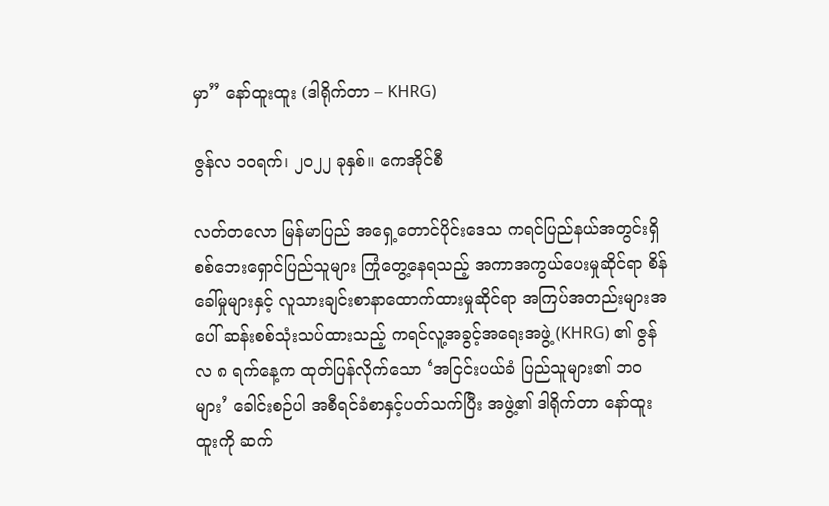မှာ” နော်ထူးထူး (ဒါရိုက်တာ – KHRG)

ဇွန်လ ၁၀ရက်၊ ၂၀၂၂ ခုနှစ်။ ကေအိုင်စီ

လတ်တလော မြန်မာပြည် အရှေ့တောင်ပိုင်းဒေသ ကရင်ပြည်နယ်အတွင်းရှိ စစ်ဘေးရှောင်ပြည်သူများ ကြုံတွေ့နေရသည့် အကာအကွယ်ပေးမှုဆိုင်ရာ စိန်ခေါ်မှုများနှင့် လူသားချင်းစာနာထောက်ထားမှုဆိုင်ရာ အကြပ်အတည်းများအပေါ် ဆန်းစစ်သုံးသပ်ထားသည့် ကရင်လူ့အခွင့်အရေးအဖွဲ့ (KHRG) ၏ ဇွန်လ ၈ ရက်နေ့က ထုတ်ပြန်လိုက်သော ‘အငြင်းပယ်ခံ ပြည်သူများ၏ ဘဝများ’ ခေါင်းစဉ်ပါ အစီရင်ခံစာနှင့်ပတ်သက်ပြီး အဖွဲ့၏ ဒါရိုက်တာ နော်ထူးထူးကို ဆက်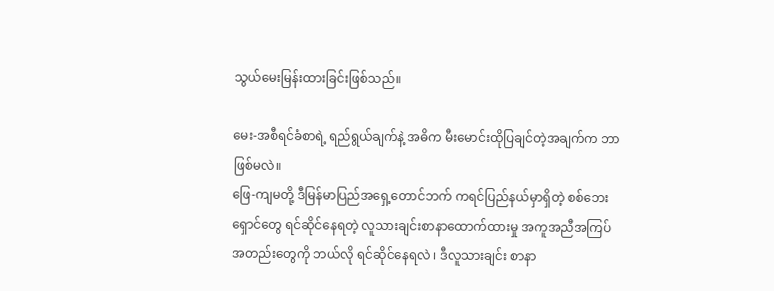သွယ်မေးမြန်းထားခြင်းဖြစ်သည်။

မေး-အစီရင်ခံစာရဲ့ ရည်ရွယ်ချက်နဲ့ အဓိက မီးမောင်းထိုပြချင်တဲ့အချက်က ဘာဖြစ်မလဲ။
ဖြေ-ကျမတို့ ဒီမြန်မာပြည်အရှေ့တောင်ဘက် ကရင်ပြည်နယ်မှာရှိတဲ့ စစ်ဘေးရှောင်တွေ ရင်ဆိုင်နေရတဲ့ လူသားချင်းစာနာထောက်ထားမှု အကူအညီအကြပ်အတည်းတွေကို ဘယ်လို ရင်ဆိုင်နေရလဲ ၊ ဒီလူသားချင်း စာနာ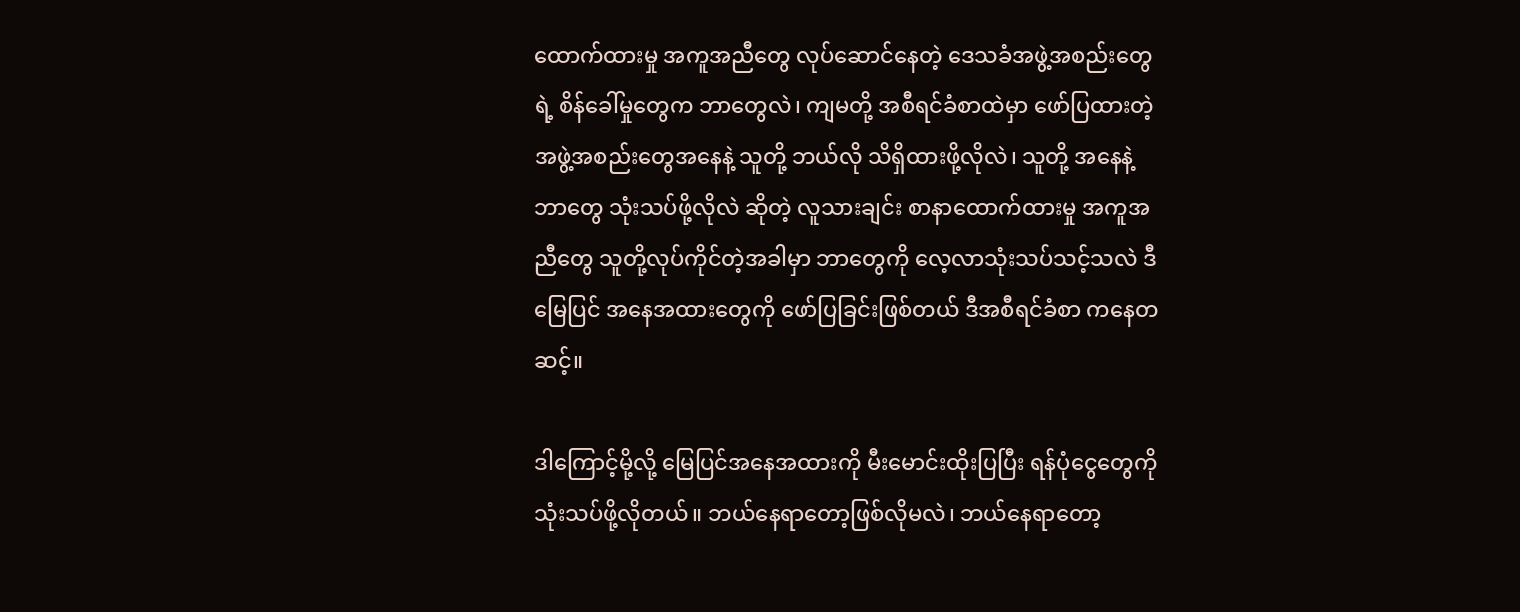ထောက်ထားမှု အကူအညီတွေ လုပ်ဆောင်နေတဲ့ ဒေသခံအဖွဲ့အစည်းတွေရဲ့ စိန်ခေါ်မှုတွေက ဘာတွေလဲ၊ ကျမတို့ အစီရင်ခံစာထဲမှာ ဖော်ပြထားတဲ့ အဖွဲ့အစည်းတွေအနေနဲ့ သူတို့ ဘယ်လို သိရှိထားဖို့လိုလဲ၊ သူတို့ အနေနဲ့ ဘာတွေ သုံးသပ်ဖို့လိုလဲ ဆိုတဲ့ လူသားချင်း စာနာထောက်ထားမှု အကူအညီတွေ သူတို့လုပ်ကိုင်တဲ့အခါမှာ ဘာတွေကို လေ့လာသုံးသပ်သင့်သလဲ ဒီမြေပြင် အနေအထားတွေကို ဖော်ပြခြင်းဖြစ်တယ် ဒီအစီရင်ခံစာ ကနေတဆင့်။

ဒါကြောင့်မို့လို့ မြေပြင်အနေအထားကို မီးမောင်းထိုးပြပြီး ရန်ပုံငွေတွေကို သုံးသပ်ဖို့လိုတယ်။ ဘယ်နေရာတော့ဖြစ်လိုမလဲ၊ ဘယ်နေရာတော့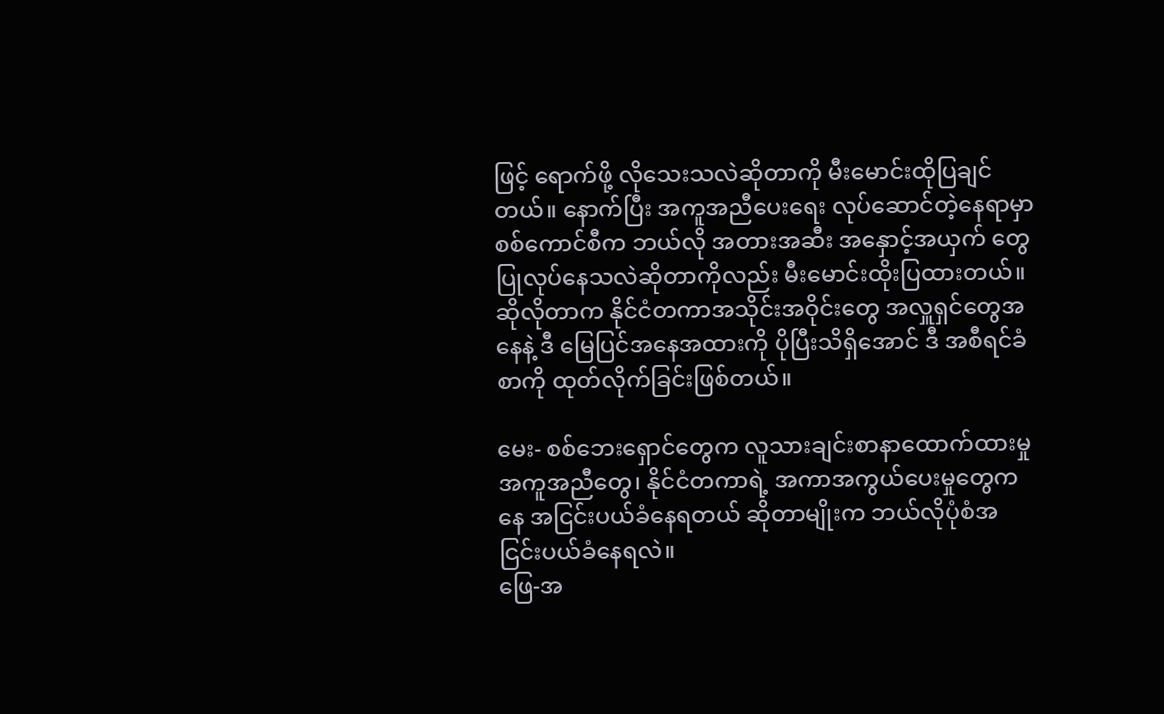ဖြင့် ရောက်ဖို့ လိုသေးသလဲဆိုတာကို မီးမောင်းထိုပြချင်တယ်။ နောက်ပြီး အကူအညီပေးရေး လုပ်ဆောင်တဲ့နေရာမှာ စစ်ကောင်စီက ဘယ်လို အတားအဆီး အနှောင့်အယှက် တွေပြုလုပ်နေသလဲဆိုတာကိုလည်း မီးမောင်းထိုးပြထားတယ်။ ဆိုလိုတာက နိုင်ငံတကာအသိုင်းအဝိုင်းတွေ အလှူရှင်တွေအနေနဲ့ ဒီ မြေပြင်အနေအထားကို ပိုပြီးသိရှိအောင် ဒီ အစီရင်ခံစာကို ထုတ်လိုက်ခြင်းဖြစ်တယ်။

မေး- စစ်ဘေးရှောင်တွေက လူသားချင်းစာနာထောက်ထားမှု အကူအညီတွေ၊ နိုင်ငံတကာရဲ့ အကာအကွယ်ပေးမှုတွေကနေ အငြင်းပယ်ခံနေရတယ် ဆိုတာမျိုးက ဘယ်လိုပုံစံအငြင်းပယ်ခံနေရလဲ။
ဖြေ-အ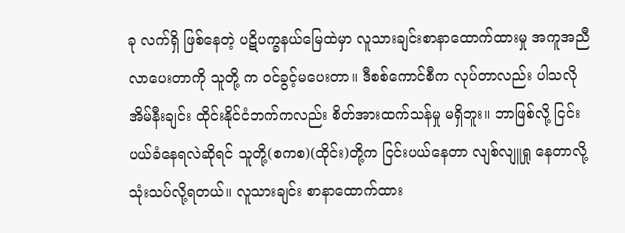ခု လက်ရှိ ဖြစ်နေတဲ့ ပဋိပက္ခနယ်မြေထဲမှာ လူသားချင်းစာနာထောက်ထားမှု အကူအညီလာပေးတာကို သူတို့ က ဝင်ခွင့်မပေးတာ။ ဒီစစ်ကောင်စီက လုပ်တာလည်း ပါသလို အိမ်နီးချင်း ထိုင်းနိုင်ငံဘက်ကလည်း စိတ်အားထက်သန်မှု မရှိဘူး။ ဘာဖြစ်လို့ ငြင်းပယ်ခံနေရလဲဆိုရင် သူတို့(စကစ)(ထိုင်း)တို့က ငြင်းပယ်နေတာ လျစ်လျူရှု နေတာလို့ သုံးသပ်လို့ရတယ်။ လူသားချင်း စာနာထောက်ထား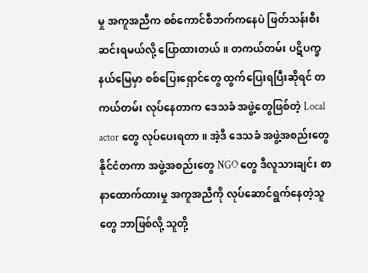မှု အကူအညီက စစ်ကောင်စီဘက်ကနေပဲ ဖြတ်သန်းစီးဆင်းရမယ်လို့ ပြောထားတယ်။ တကယ်တမ်း ပဋိပက္ခနယ်မြေမှာ စစ်ပြေးရှောင်တွေ ထွက်ပြေးရပြီးဆိုရင် တကယ်တမ်း လုပ်နေတာက ဒေသခံ အဖွဲ့တွေဖြစ်တဲ့ Local actor တွေ လုပ်ပေးရတာ။ အဲ့ဒီ ဒေသခံ အဖွဲ့အစည်းတွေ နိုင်ငံတကာ အဖွဲ့အစည်းတွေ NGO တွေ ဒီလူသားချင်း စာနာထောက်ထားမှု အကူအညီကို လုပ်ဆောင်ရွက်နေတဲ့သူတွေ ဘာဖြစ်လို့ သူတို့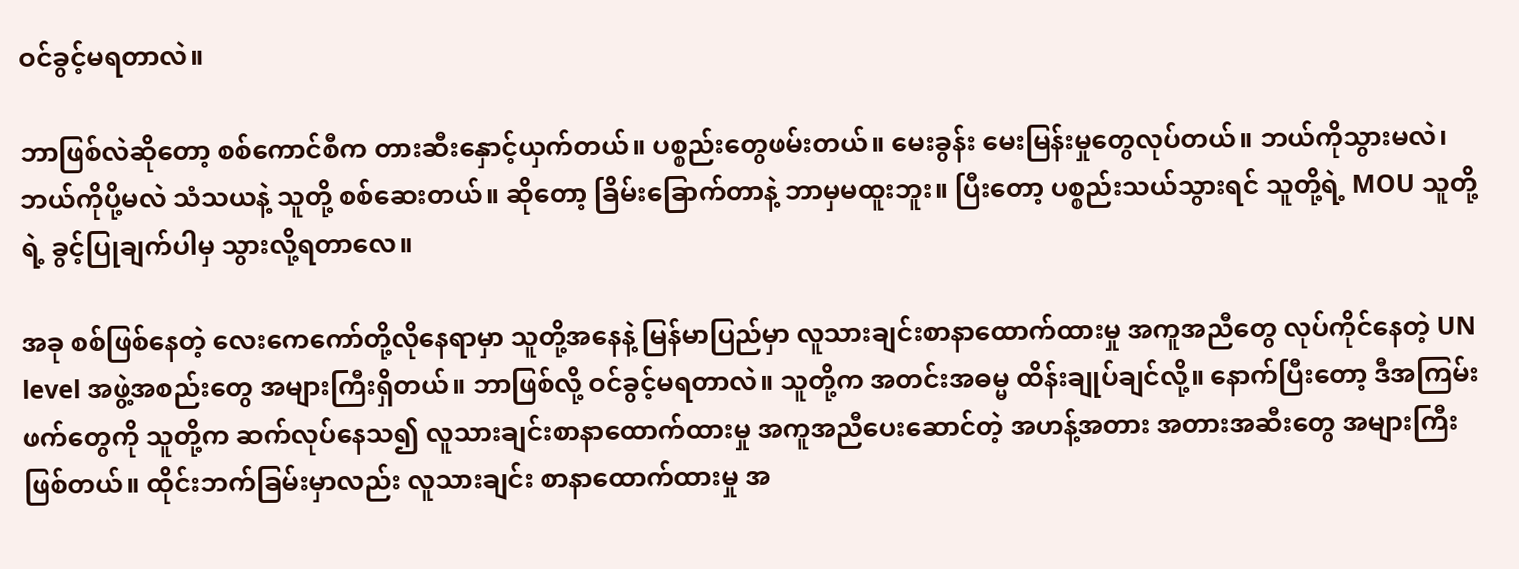ဝင်ခွင့်မရတာလဲ။

ဘာဖြစ်လဲဆိုတော့ စစ်ကောင်စီက တားဆီးနှောင့်ယှက်တယ်။ ပစ္စည်းတွေဖမ်းတယ်။ မေးခွန်း မေးမြန်းမှုတွေလုပ်တယ်။ ဘယ်ကိုသွားမလဲ၊ ဘယ်ကိုပို့မလဲ သံသယနဲ့ သူတို့ စစ်ဆေးတယ်။ ဆိုတော့ ခြိမ်းခြောက်တာနဲ့ ဘာမှမထူးဘူး။ ပြီးတော့ ပစ္စည်းသယ်သွားရင် သူတို့ရဲ့ MOU သူတို့ရဲ့ ခွင့်ပြုချက်ပါမှ သွားလို့ရတာလေ။

အခု စစ်ဖြစ်နေတဲ့ လေးကေကော်တို့လိုနေရာမှာ သူတို့အနေနဲ့ မြန်မာပြည်မှာ လူသားချင်းစာနာထောက်ထားမှု အကူအညီတွေ လုပ်ကိုင်နေတဲ့ UN level အဖွဲ့အစည်းတွေ အများကြီးရှိတယ်။ ဘာဖြစ်လို့ ဝင်ခွင့်မရတာလဲ။ သူတို့က အတင်းအဓမ္မ ထိန်းချုပ်ချင်လို့။ နောက်ပြီးတော့ ဒီအကြမ်းဖက်တွေကို သူတို့က ဆက်လုပ်နေသ၍ လူသားချင်းစာနာထောက်ထားမှု အကူအညီပေးဆောင်တဲ့ အဟန့်အတား အတားအဆီးတွေ အများကြီးဖြစ်တယ်။ ထိုင်းဘက်ခြမ်းမှာလည်း လူသားချင်း စာနာထောက်ထားမှု အ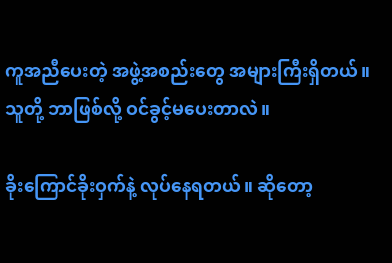ကူအညီပေးတဲ့ အဖွဲ့အစည်းတွေ အများကြီးရှိတယ်။ သူတို့ ဘာဖြစ်လို့ ဝင်ခွင့်မပေးတာလဲ။

ခိုးကြောင်ခိုးဝှက်နဲ့ လုပ်နေရတယ်။ ဆိုတော့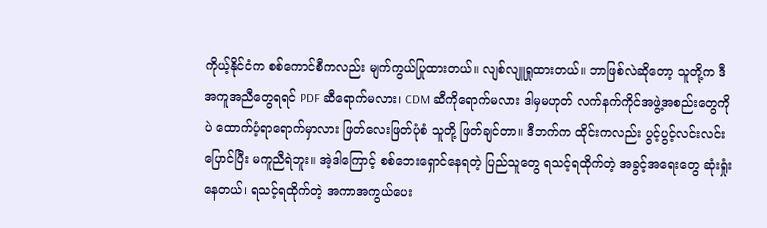ကိုယ့်နိုင်ငံက စစ်ကောင်စီကလည်း မျက်ကွယ်ပြုထားတယ်။ လျစ်လျူရှုထားတယ်။ ဘာဖြစ်လဲဆိုတော့ သူတို့က ဒီအကူအညီတွေရရင် PDF ဆီရောက်မလား၊ CDM ဆီကိုရောက်မလား ဒါမှမဟုတ် လက်နက်ကိုင်အဖွဲ့အစည်းတွေကိုပဲ ထောက်ပံ့ရာရောက်မှာလား ဖြတ်လေးဖြတ်ပုံစံ သူတို့ ဖြတ်ချင်တာ။ ဒီဘက်က ထိုင်းကလည်း ပွင့်ပွင့်လင်းလင်း ပြောင်ပြီး မကူညီရဲဘူး။ အဲ့ဒါကြောင့် စစ်ဘေးရှောင်နေရတဲ့ ပြည်သူတွေ ရသင့်ရထိုက်တဲ့ အခွင့်အရေးတွေ ဆုံးရှုံးနေတယ်၊ ရသင့်ရထိုက်တဲ့ အကာအကွယ်ပေး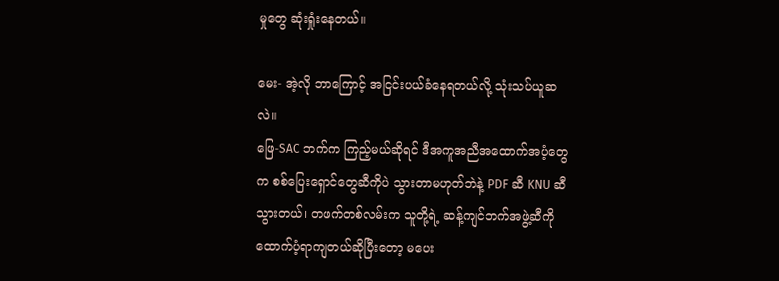မှုတွေ ဆုံးရှုံးနေတယ်။

မေး- အဲ့လို ဘာကြောင့် အငြင်းပယ်ခံနေရတယ်လို့ သုံးသပ်ယူဆလဲ။
ဖြေ-SAC ဘက်က ကြည့်မယ်ဆိုရင် ဒီအကူအညီအထောက်အပံ့တွေက စစ်ပြေးရှောင်တွေဆီကိုပဲ သွားတာမဟုတ်ဘဲနဲ့ PDF ဆီ KNU ဆီ သွားတယ်၊ တဖက်တစ်လမ်းက သူတို့ရဲ့ ဆန့်ကျင်ဘက်အဖွဲ့ဆီကို ထောက်ပံ့ရာကျတယ်ဆိုပြီးတော့ မပေး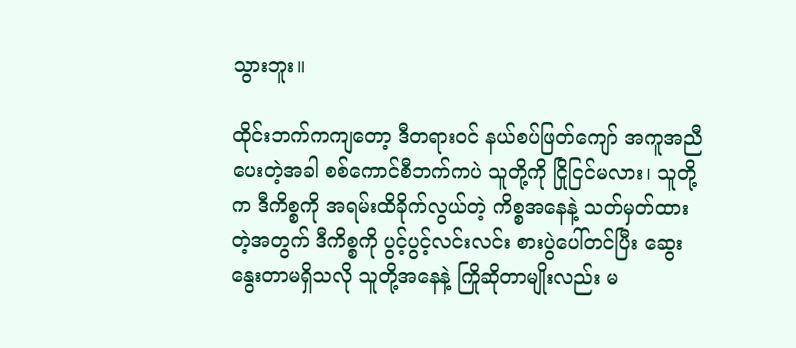သွားဘူး။

ထိုင်းဘက်ကကျတော့ ဒီတရားဝင် နယ်စပ်ဖြတ်ကျော် အကူအညီပေးတဲ့အခါ စစ်ကောင်စီဘက်ကပဲ သူတို့ကို ငြိုငြင်မလား၊ သူတို့က ဒီကိစ္စကို အရမ်းထိခိုက်လွယ်တဲ့ ကိစ္စအနေနဲ့ သတ်မှတ်ထားတဲ့အတွက် ဒီကိစ္စကို ပွင့်ပွင့်လင်းလင်း စားပွဲပေါ်တင်ပြီး ဆွေးနွေးတာမရှိသလို သူတို့အနေနဲ့ ကြိုဆိုတာမျိုးလည်း မ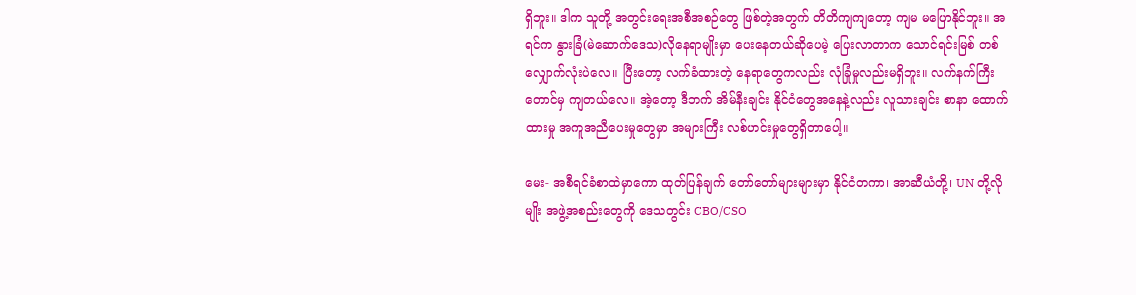ရှိဘူး။ ဒါက သူတို့ အတွင်းရေးအစီအစဉ်တွေ ဖြစ်တဲ့အတွက် တိတိကျကျတော့ ကျမ မပြောနိုင်ဘူး။ အရင်က နွားခြံ(မဲဆောက်ဒေသ)လိုနေရာမျိုးမှာ ပေးနေတယ်ဆိုပေမဲ့ ပြေးလာတာက သောင်ရင်းမြစ် တစ်လျှောက်လုံးပဲလေ။ ပြီးတော့ လက်ခံထားတဲ့ နေရာတွေကလည်း လုံခြုံမှုလည်းမရှိဘူး။ လက်နက်ကြီးတောင်မှ ကျတယ်လေ။ အဲ့တော့ ဒီဘက် အိမ်နီးချင်း နိုင်ငံတွေအနေနဲ့လည်း လူသားချင်း စာနာ ထောက်ထားမှု အကူအညီပေးမှုတွေမှာ အများကြီး လစ်ဟင်းမှုတွေရှိတာပေါ့။

မေး- အစီရင်ခံစာထဲမှာကော ထုတ်ပြန်ချက် တော်တော်များများမှာ နိုင်ငံတကာ၊ အာဆီယံတို့၊ UN တို့လိုမျိုး အဖွဲ့အစည်းတွေကို ဒေသတွင်း CBO/CSO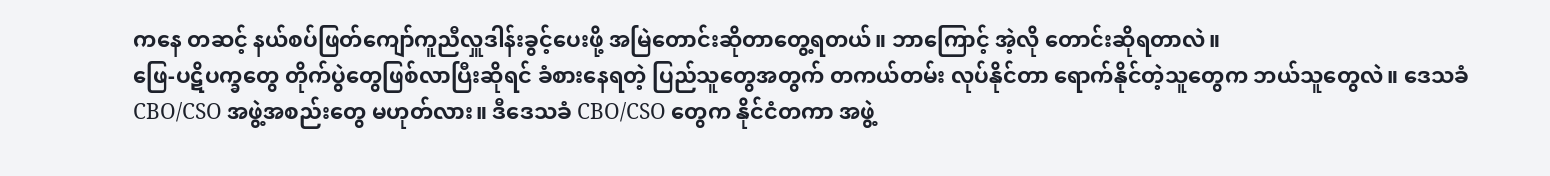ကနေ တဆင့် နယ်စပ်ဖြတ်ကျော်ကူညီလှူဒါန်းခွင့်ပေးဖို့ အမြဲတောင်းဆိုတာတွေ့ရတယ်။ ဘာကြောင့် အဲ့လို တောင်းဆိုရတာလဲ။
ဖြေ-ပဋိပက္ခတွေ တိုက်ပွဲတွေဖြစ်လာပြီးဆိုရင် ခံစားနေရတဲ့ ပြည်သူတွေအတွက် တကယ်တမ်း လုပ်နိုင်တာ ရောက်နိုင်တဲ့သူတွေက ဘယ်သူတွေလဲ။ ဒေသခံ CBO/CSO အဖွဲ့အစည်းတွေ မဟုတ်လား။ ဒီဒေသခံ CBO/CSO တွေက နိုင်ငံတကာ အဖွဲ့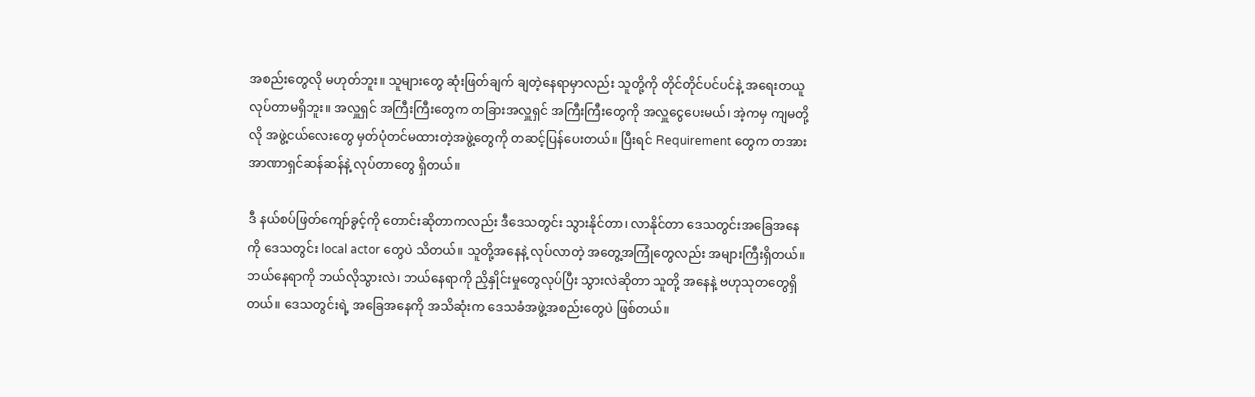အစည်းတွေလို မဟုတ်ဘူး။ သူများတွေ ဆုံးဖြတ်ချက် ချတဲ့နေရာမှာလည်း သူတို့ကို တိုင်တိုင်ပင်ပင်နဲ့ အရေးတယူ လုပ်တာမရှိဘူး။ အလှူရှင် အကြီးကြီးတွေက တခြားအလှူရှင် အကြီးကြီးတွေကို အလှူငွေပေးမယ်၊ အဲ့ကမှ ကျမတို့လို အဖွဲ့ငယ်လေးတွေ မှတ်ပုံတင်မထားတဲ့အဖွဲ့တွေကို တဆင့်ပြန်ပေးတယ်။ ပြီးရင် Requirement တွေက တအား အာဏာရှင်ဆန်ဆန်နဲ့ လုပ်တာတွေ ရှိတယ်။

ဒီ နယ်စပ်ဖြတ်ကျော်ခွင့်ကို တောင်းဆိုတာကလည်း ဒီဒေသတွင်း သွားနိုင်တာ၊ လာနိုင်တာ ဒေသတွင်းအခြေအနေကို ဒေသတွင်း local actor တွေပဲ သိတယ်။ သူတို့အနေနဲ့ လုပ်လာတဲ့ အတွေ့အကြုံတွေလည်း အများကြီးရှိတယ်။ ဘယ်နေရာကို ဘယ်လိုသွားလဲ၊ ဘယ်နေရာကို ညှိနှိုင်းမှုတွေလုပ်ပြီး သွားလဲဆိုတာ သူတို့ အနေနဲ့ ဗဟုသုတတွေရှိတယ်။ ဒေသတွင်းရဲ့ အခြေအနေကို အသိဆုံးက ဒေသခံအဖွဲ့အစည်းတွေပဲ ဖြစ်တယ်။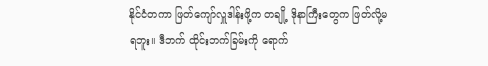နိုင်ငံတကာ ဖြတ်ကျော်လှူဒါန်းဖို့က တချို့ ဒိုနာကြီးတွေက ဖြတ်လို့မရဘူး။ ဒီဘက် ထိုင်းဘက်ခြမ်းကို ရောက်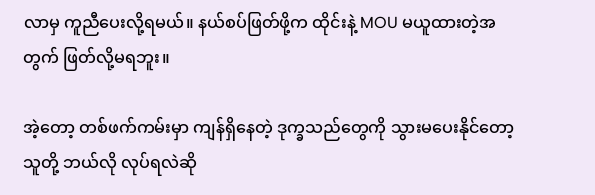လာမှ ကူညီပေးလို့ရမယ်။ နယ်စပ်ဖြတ်ဖို့က ထိုင်းနဲ့ MOU မယူထားတဲ့အတွက် ဖြတ်လို့မရဘူး။

အဲ့တော့ တစ်ဖက်ကမ်းမှာ ကျန်ရှိနေတဲ့ ဒုက္ခသည်တွေကို သွားမပေးနိုင်တော့ သူတို့ ဘယ်လို လုပ်ရလဲဆို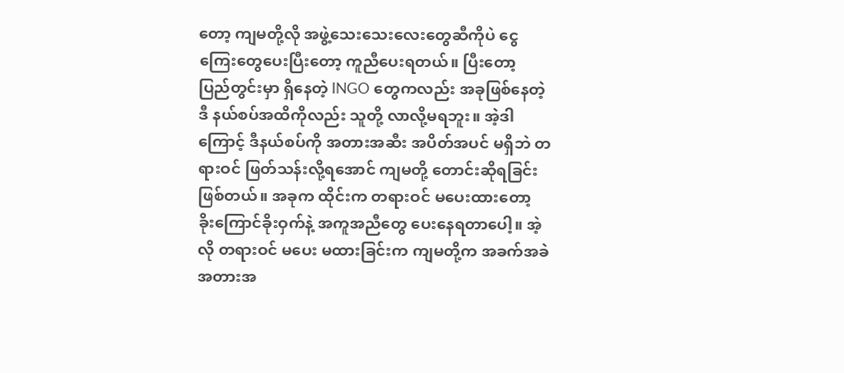တော့ ကျမတို့လို အဖွဲ့သေးသေးလေးတွေဆီကိုပဲ ငွေကြေးတွေပေးပြီးတော့ ကူညီပေးရတယ်။ ပြီးတော့ ပြည်တွင်းမှာ ရှိနေတဲ့ INGO တွေကလည်း အခုဖြစ်နေတဲ့ ဒီ နယ်စပ်အထိကိုလည်း သူတို့ လာလို့မရဘူး။ အဲ့ဒါကြောင့် ဒီနယ်စပ်ကို အတားအဆီး အပိတ်အပင် မရှိဘဲ တရားဝင် ဖြတ်သန်းလို့ရအောင် ကျမတို့ တောင်းဆိုရခြင်းဖြစ်တယ်။ အခုက ထိုင်းက တရားဝင် မပေးထားတော့ ခိုးကြောင်ခိုးဝှက်နဲ့ အကူအညီတွေ ပေးနေရတာပေါ့။ အဲ့လို တရားဝင် မပေး မထားခြင်းက ကျမတို့က အခက်အခဲ အတားအ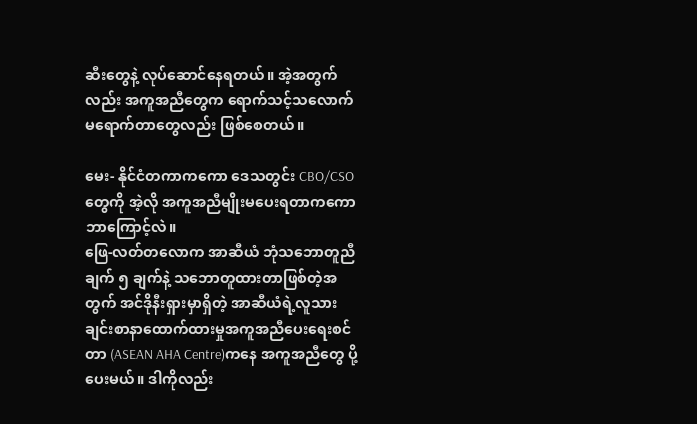ဆီးတွေနဲ့ လုပ်ဆောင်နေရတယ်။ အဲ့အတွက်လည်း အကူအညီတွေက ရောက်သင့်သလောက် မရောက်တာတွေလည်း ဖြစ်စေတယ်။

မေး- နိုင်ငံတကာကကော ဒေသတွင်း CBO/CSO တွေကို အဲ့လို အကူအညီမျိုးမပေးရတာကကော ဘာကြောင့်လဲ။
ဖြေ-လတ်တလောက အာဆီယံ ဘုံသဘောတူညီချက် ၅ ချက်နဲ့ သဘောတူထားတာဖြစ်တဲ့အတွက် အင်ဒိုနီးရှားမှာရှိတဲ့ အာဆီယံရဲ့လူသားချင်းစာနာထောက်ထားမှုအကူအညီပေးရေးစင်တာ (ASEAN AHA Centre)ကနေ အကူအညီတွေ ပို့ပေးမယ်။ ဒါကိုလည်း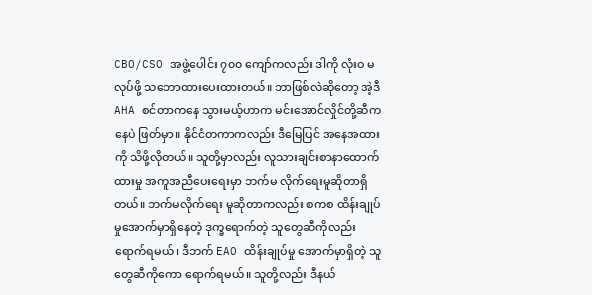CBO/CSO အဖွဲ့ပေါင်း ၇၀၀ ကျော်ကလည်း ဒါကို လုံးဝ မလုပ်ဖို့ သဘောထားပေးထားတယ်။ ဘာဖြစ်လဲဆိုတော့ အဲ့ဒီ AHA စင်တာကနေ သွားမယ့်ဟာက မင်းအောင်လှိုင်တို့ဆီကနေပဲ ဖြတ်မှာ။ နိုင်ငံတကာကလည်း ဒီမြေပြင် အနေအထားကို သိဖို့လိုတယ်။ သူတို့မှာလည်း လူသားချင်းစာနာထောက်ထားမှု အကူအညီပေးရေးမှာ ဘက်မ လိုက်ရေးမူဆိုတာရှိတယ်။ ဘက်မလိုက်ရေး မူဆိုတာကလည်း စကစ ထိန်းချုပ်မှုအောက်မှာရှိနေတဲ့ ဒုက္ခရောက်တဲ့ သူတွေဆီကိုလည်း ရောက်ရမယ်၊ ဒီဘက် EAO ထိန်းချုပ်မှု အောက်မှာရှိတဲ့ သူတွေဆီကိုကော ရောက်ရမယ်။ သူတို့လည်း ဒီနယ်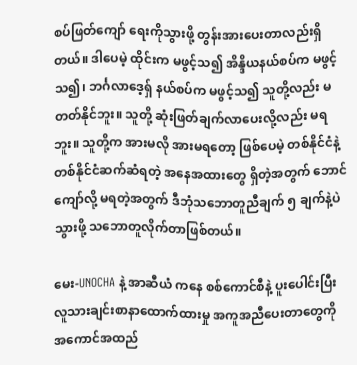စပ်ဖြတ်ကျော် ရေးကိုသွားဖို့ တွန်းအားပေးတာလည်းရှိတယ်။ ဒါပေမဲ့ ထိုင်းက မဖွင့်သ၍ အိန္ဒိယနယ်စပ်က မဖွင့်သ၍၊ ဘင်္ဂလာဒေ့ရှ် နယ်စပ်က မဖွင့်သ၍ သူတို့လည်း မတတ်နိုင်ဘူး။ သူတို့ ဆုံးဖြတ်ချက်လာပေးလို့လည်း မရဘူး။ သူတို့က အားမလို အားမရတော့ ဖြစ်ပေမဲ့ တစ်နိုင်ငံနဲ့ တစ်နိုင်ငံဆက်ဆံရတဲ့ အနေအထားတွေ ရှိတဲ့အတွက် ဘောင်ကျော်လို့ မရတဲ့အတွက် ဒီဘုံသဘောတူညီချက် ၅ ချက်နဲ့ပဲ သွားဖို့ သဘောတူလိုက်တာဖြစ်တယ်။

မေး-UNOCHA နဲ့ အာဆီယံ ကနေ စစ်ကောင်စီနဲ့ ပူးပေါင်းပြီး လူသားချင်းစာနာထောက်ထားမှု အကူအညီပေးတာတွေကို အကောင်အထည်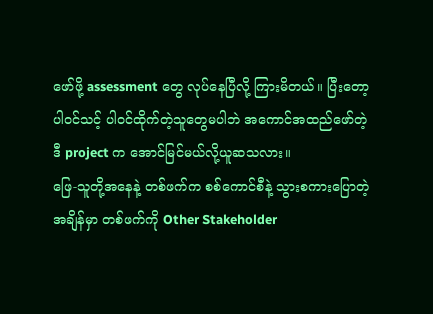ဖော်ဖို့ assessment တွေ လုပ်နေပြီလို့ ကြားမိတယ်။ ပြီးတော့ ပါဝင်သင့် ပါဝင်ထိုက်တဲ့သူတွေမပါဘဲ အကောင်အထည်ဖော်တဲ့ ဒီ project က အောင်မြင်မယ်လို့ယူဆသလား။
ဖြေ-သူတို့အနေနဲ့ တစ်ဖက်က စစ်ကောင်စီနဲ့ သွားစကားပြောတဲ့အချိန်မှာ တစ်ဖက်ကို Other Stakeholder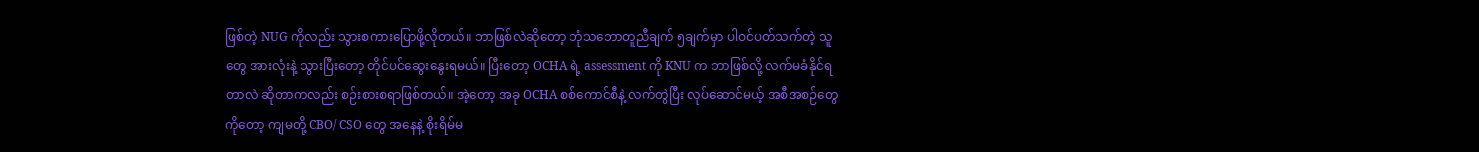ဖြစ်တဲ့ NUG ကိုလည်း သွားစကားပြောဖို့လိုတယ်။ ဘာဖြစ်လဲဆိုတော့ ဘုံသဘောတူညီချက် ၅ချက်မှာ ပါဝင်ပတ်သက်တဲ့ သူတွေ အားလုံးနဲ့ သွားပြီးတော့ တိုင်ပင်ဆွေးနွေးရမယ်။ ပြီးတော့ OCHA ရဲ့ assessment ကို KNU က ဘာဖြစ်လို့ လက်မခံနိုင်ရတာလဲ ဆိုတာကလည်း စဉ်းစားစရာဖြစ်တယ်။ အဲ့တော့ အခု OCHA စစ်ကောင်စီနဲ့ လက်တွဲပြီး လုပ်ဆောင်မယ့် အစီအစဉ်တွေ ကိုတော့ ကျမတို့ CBO/ CSO တွေ အနေနဲ့ စိုးရိမ်မ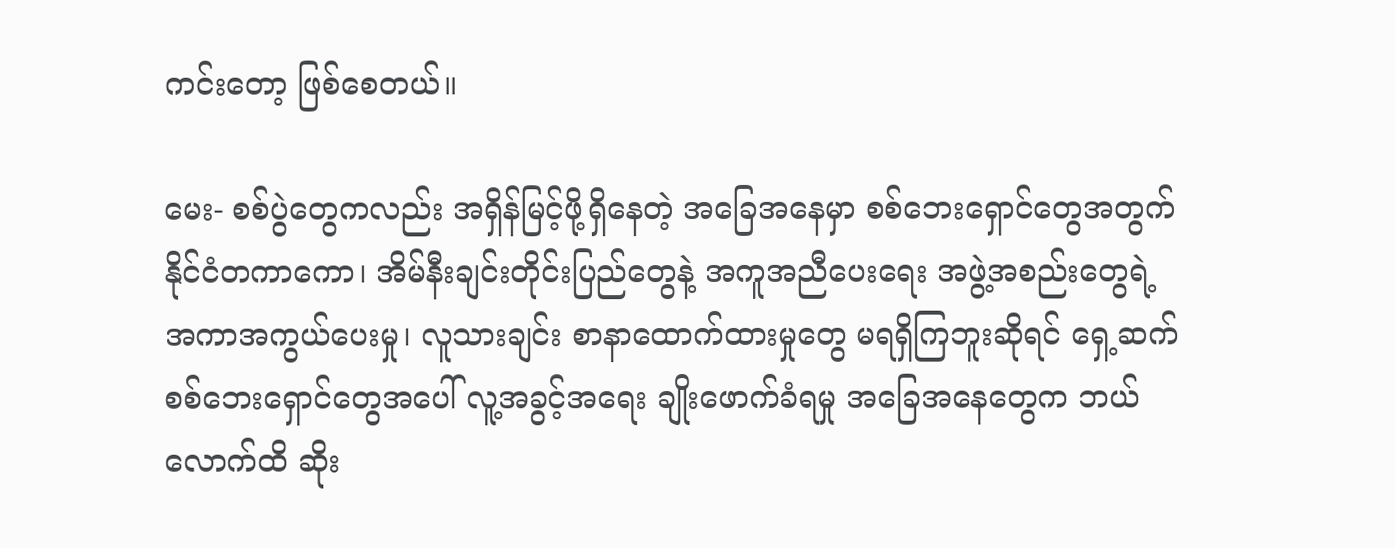ကင်းတော့ ဖြစ်စေတယ်။

မေး- စစ်ပွဲတွေကလည်း အရှိန်မြင့်ဖို့ရှိနေတဲ့ အခြေအနေမှာ စစ်ဘေးရှောင်တွေအတွက် နိုင်ငံတကာကော၊ အိမ်နီးချင်းတိုင်းပြည်တွေနဲ့ အကူအညီပေးရေး အဖွဲ့အစည်းတွေရဲ့ အကာအကွယ်ပေးမှု၊ လူသားချင်း စာနာထောက်ထားမှုတွေ မရရှိကြဘူးဆိုရင် ရှေ့ဆက် စစ်ဘေးရှောင်တွေအပေါ် လူ့အခွင့်အရေး ချိုးဖောက်ခံရမှု အခြေအနေတွေက ဘယ်လောက်ထိ ဆိုး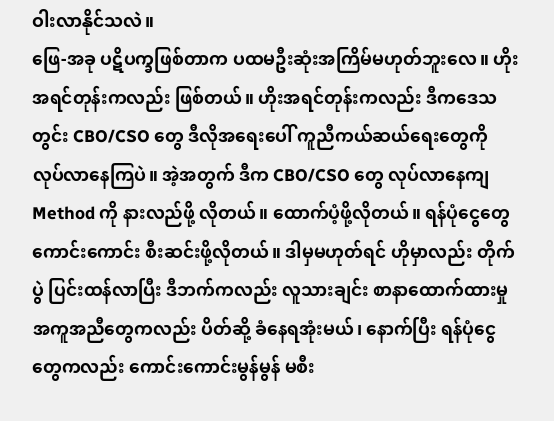ဝါးလာနိုင်သလဲ။
ဖြေ-အခု ပဋိပက္ခဖြစ်တာက ပထမဦးဆုံးအကြိမ်မဟုတ်ဘူးလေ။ ဟိုးအရင်တုန်းကလည်း ဖြစ်တယ်။ ဟိုးအရင်တုန်းကလည်း ဒီကဒေသတွင်း CBO/CSO တွေ ဒီလိုအရေးပေါ် ကူညီကယ်ဆယ်ရေးတွေကို လုပ်လာနေကြပဲ။ အဲ့အတွက် ဒီက CBO/CSO တွေ လုပ်လာနေကျ Method ကို နားလည်ဖို့ လိုတယ်။ ထောက်ပံ့ဖို့လိုတယ်။ ရန်ပုံငွေတွေ ကောင်းကောင်း စီးဆင်းဖို့လိုတယ်။ ဒါမှမဟုတ်ရင် ဟိုမှာလည်း တိုက်ပွဲ ပြင်းထန်လာပြီး ဒီဘက်ကလည်း လူသားချင်း စာနာထောက်ထားမှု အကူအညီတွေကလည်း ပိတ်ဆို့ ခံနေရအုံးမယ်၊ နောက်ပြီး ရန်ပုံငွေတွေကလည်း ကောင်းကောင်းမွန်မွန် မစီး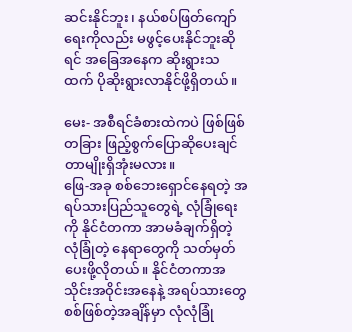ဆင်းနိုင်ဘူး၊ နယ်စပ်ဖြတ်ကျော်ရေးကိုလည်း မဖွင့်ပေးနိုင်ဘူးဆိုရင် အခြေအနေက ဆိုးရွားသထက် ပိုဆိုးရွားလာနိုင်ဖို့ရှိတယ်။

မေး- အစီရင်ခံစားထဲကပဲ ဖြစ်ဖြစ် တခြား ဖြည့်စွက်ပြောဆိုပေးချင်တာမျိုးရှိအုံးမလား။
ဖြေ-အခု စစ်ဘေးရှောင်နေရတဲ့ အရပ်သားပြည်သူတွေရဲ့ လုံခြုံရေးကို နိုင်ငံတကာ အာမခံချက်ရှိတဲ့ လုံခြုံတဲ့ နေရာတွေကို သတ်မှတ်ပေးဖို့လိုတယ်။ နိုင်ငံတကာအသိုင်းအဝိုင်းအနေနဲ့ အရပ်သားတွေ စစ်ဖြစ်တဲ့အချိန်မှာ လုံလုံခြုံ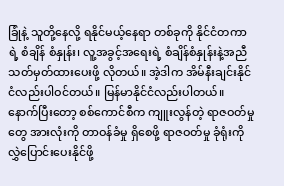ခြုံနဲ့ သူတို့နေလို့ ရနိုင်မယ့်နေရာ တစ်ခုကို နိုင်ငံတကာရဲ့ စံချိန် စံနှုန်း၊ လူ့အခွင့်အရေးရဲ့ စံချိန်စံနှုန်းနဲ့အညီ သတ်မှတ်ထားပေးဖို့ လိုတယ်။ အဲ့ဒါက အိမ်နီးချင်းနိုင်ငံလည်းပါဝင်တယ်။ မြန်မာနိုင်ငံလည်းပါတယ်။ နောက်ပြီးတော့ စစ်ကောင်စီက ကျူးလွန်တဲ့ ရာဇဝတ်မှုတွေ အားလုံးကို တာဝန်ခံမှု ရှိစေဖို့ ရာဇဝတ်မှု ခုံရုံးကို လွှဲပြောင်းပေးနိုင်ဖို့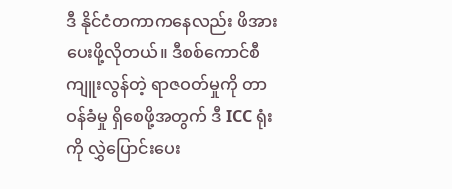ဒီ နိုင်ငံတကာကနေလည်း ဖိအားပေးဖို့လိုတယ်။ ဒီစစ်ကောင်စီ ကျူးလွန်တဲ့ ရာဇဝတ်မှုကို တာဝန်ခံမှု ရှိစေဖို့အတွက် ဒီ ICC ရုံးကို လွှဲပြောင်းပေး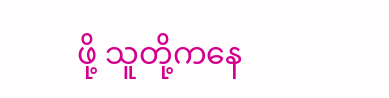ဖို့ သူတို့ကနေ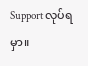Support လုပ်ရမှာ။